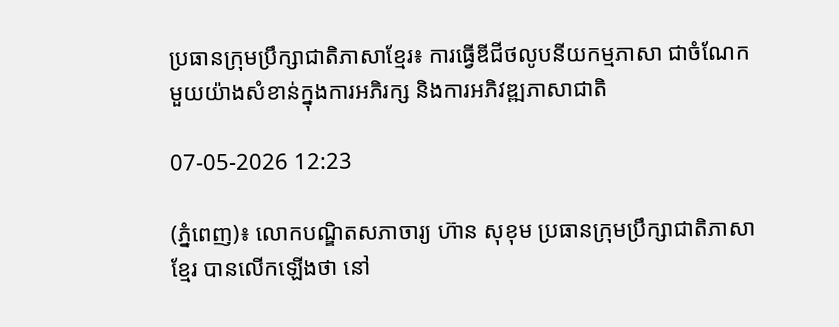ប្រធានក្រុមប្រឹក្សាជាតិភាសាខ្មែរ៖ ការធ្វើឌីជីថលូបនីយកម្មភាសា ជាចំណែកមួយយ៉ាងសំខាន់ក្នុងការអភិរក្ស និងការអភិវឌ្ឍភាសាជាតិ

07-05-2026 12:23

(ភ្នំពេញ)៖ លោកបណ្ឌិតសភាចារ្យ ហ៊ាន សុខុម ប្រធានក្រុមប្រឹក្សាជាតិភាសាខ្មែរ បានលើកឡើងថា នៅ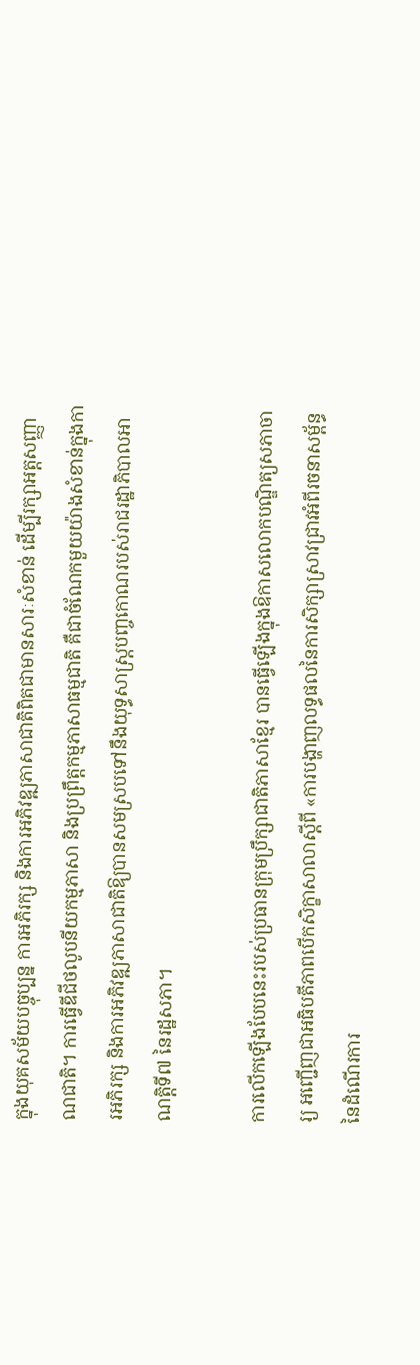ក្នុងយុគសម័យបច្ចុប្បន្ន ការអភិរក្ស និងការអភិវឌ្ឍភាសាជាតិពិតជាមានសារៈសំខាន់ ដើម្បីរក្សាអត្តសញ្ញាណជាតិ។ ការធ្វើឌីជីថលូបនីយកម្មភាសា និងប្រព្រឹត្តកម្មភាសាធម្មជាតិ គឺជាចំណែកមួយយ៉ាងសំខាន់ក្នុងការអភិរក្ស និងការអភិវឌ្ឍភាសាជាតិឱ្យបានសមស្របទៅនឹងយុទ្ធសាស្ត្របញ្ចកោណរបស់រាជរដ្ឋាភិបាលអាណត្តិទី៧ នៃរដ្ឋសភា។

ការលើកឡើងបែបនេះរបស់ប្រធានក្រុមប្រឹក្សាជាតិភាសាខ្មែរ បានធ្វើឡើងក្នុងឱកាសលោកបណ្ឌិត្យសភាចារ្យ អញ្ជើញជាអធិបតីភាពបើកសិក្ខាសាលាស្តីពី «ការបង្ហាញលទ្ធផលនៃការសិក្សាស្រាវជ្រាវអំពីរចនាសម្ព័ន្ធនៃដំណើរការ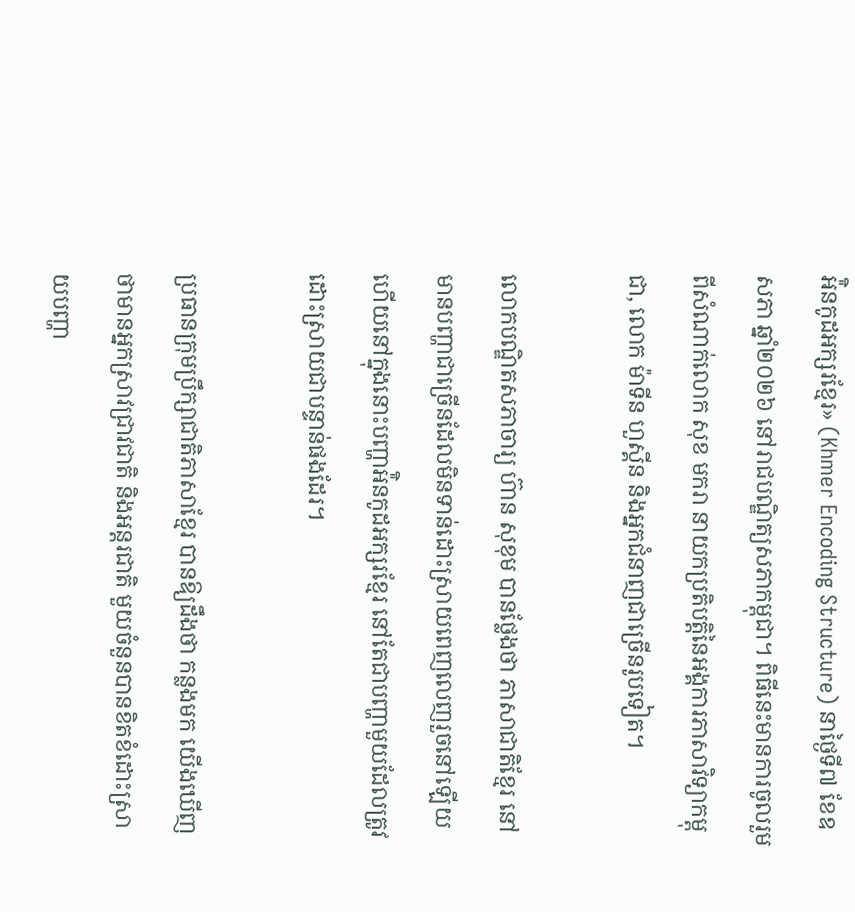អ៉ិនកូដអក្សរខ្មែរ» (Khmer Encoding Structure) នាថ្ងៃទី៧ ខែឧសភា ឆ្នាំ២០២៦ នៅរាជបណ្ឌិត្យសភាកម្ពុជា។ ពិធីនេះមានការចូលរួមពីសំណាក់លោក សុខ មករា នាយកប្រតិបត្តិនៃអង្គការភាសាវិទ្យាកម្ពុជា, លោក ម៉ាទីន ហួស្គីន និងអ្នកជំនាញជាច្រើនរូបទៀត។

លោកបណ្ឌិតសភាចារ្យ ហ៊ាន សុខុម បានថ្លែងថា ភាសាជាតិខ្មែរ នៅមានបញ្ហាជាច្រើនដែលមិនទាន់ដោះស្រាយពេញលេញរួចនៅឡើយ ហើយនៅក្នុងនោះបញ្ហាអ៉ិនកូដអក្សរខ្មែរ នៅតែជាបញ្ហាមួយដែលត្រូវដោះស្រាយជាបន្ទាន់ផងដែរ។

ប្រធានក្រុមប្រឹក្សាជាតិភាសាខ្មែរ បានឱ្យដឹងថា កន្លងមក យើងឃើញថាមានអ្នកស្រាវជ្រាវជាតិ និងអន្តរជាតិ មួយចំនួនបានខិតខំដោះស្រាយបញ្ហា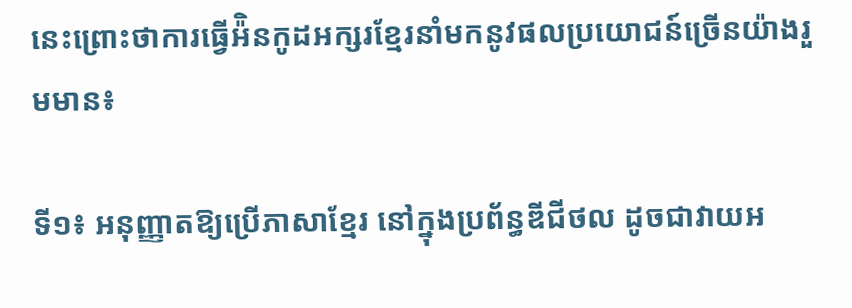នេះព្រោះថាការធ្វើអ៉ិនកូដអក្សរខ្មែរនាំមកនូវផលប្រយោជន៍ច្រើនយ៉ាងរួមមាន៖

ទី១៖ អនុញ្ញាតឱ្យប្រើភាសាខ្មែរ នៅក្នុងប្រព័ន្ធឌីជីថល ដូចជាវាយអ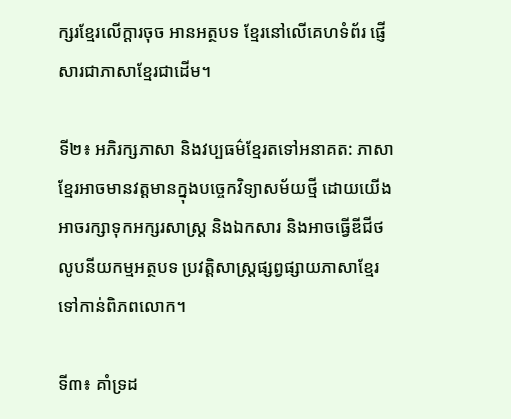ក្សរខ្មែរលើក្តារចុច អានអត្ថបទ ខ្មែរនៅលើគេហទំព័រ ផ្ញើសារជាភាសាខ្មែរជាដើម។

ទី២៖ អភិរក្សភាសា និងវប្បធម៌ខ្មែរតទៅអនាគត: ភាសាខ្មែរអាចមានវត្តមានក្នុងបច្ចេកវិទ្យាសម័យថ្មី ដោយយើងអាចរក្សាទុកអក្សរសាស្ត្រ និងឯកសារ និងអាចធ្វើឌីជីថលូបនីយកម្មអត្ថបទ ប្រវត្តិសាស្ត្រផ្សព្វផ្សាយភាសាខ្មែរទៅកាន់ពិភពលោក។

ទី៣៖ គាំទ្រដ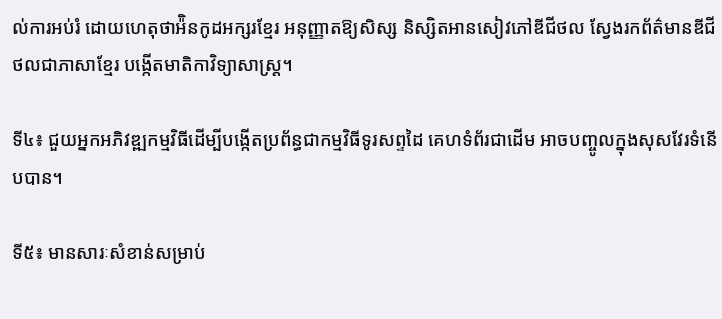ល់ការអប់រំ ដោយហេតុថាអ៉ិនកូដអក្សរខ្មែរ អនុញ្ញាតឱ្យសិស្ស និស្សិតអានសៀវភៅឌីជីថល ស្វែងរកព័ត៌មានឌីជីថលជាភាសាខ្មែរ បង្កើតមាតិកាវិទ្យាសាស្ត្រ។

ទី៤៖ ជួយអ្នកអភិវឌ្ឍកម្មវិធីដើម្បីបង្កើតប្រព័ន្ធជាកម្មវិធីទូរសព្ទដៃ គេហទំព័រជាដើម អាចបញ្ចូលក្នុងសុសវែរទំនើបបាន។

ទី៥៖ មានសារៈសំខាន់សម្រាប់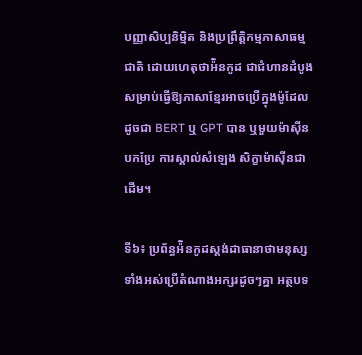បញ្ញាសិប្បនិម្មិត និងប្រព្រឹត្តិកម្មភាសាធម្មជាតិ ដោយហេតុថាអ៉ិនកូដ ជាជំហានដំបូងសម្រាប់ធ្វើឱ្យភាសាខ្មែរអាចប្រើក្នុងម៉ូដែល ដូចជា BERT ឬ GPT បាន ឬមួយម៉ាស៊ីនបកប្រែ ការស្គាល់សំឡេង សិក្ខាម៉ាស៊ីនជាដើម។

ទី៦៖ ប្រព័ន្ធអ៉ិនកូដស្តង់ដាធានាថាមនុស្សទាំងអស់ប្រើតំណាងអក្សរដូចៗគ្នា អត្ថបទ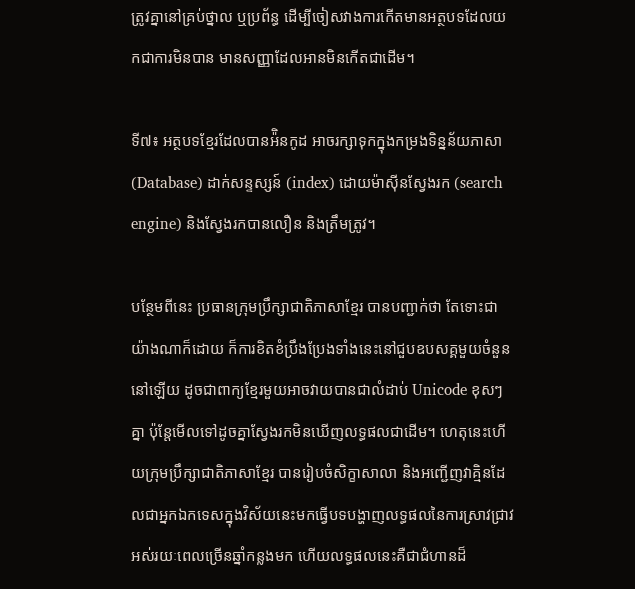ត្រូវគ្នានៅគ្រប់ថ្នាល ឬប្រព័ន្ធ ដើម្បីចៀសវាងការកើតមានអត្ថបទដែលយកជាការមិនបាន មានសញ្ញាដែលអានមិនកើតជាដើម។

ទី៧៖ អត្ថបទខ្មែរដែលបានអ៉ិនកូដ អាចរក្សាទុកក្នុងកម្រងទិន្នន័យភាសា (Database) ដាក់សន្ទស្សន៍ (index) ដោយម៉ាស៊ីនស្វែងរក (search engine) និងស្វែងរកបានលឿន និងត្រឹមត្រូវ។

បន្ថែមពីនេះ ប្រធានក្រុមប្រឹក្សាជាតិភាសាខ្មែរ បានបញ្ជាក់ថា តែទោះជាយ៉ាងណាក៏ដោយ ក៏ការខិតខំប្រឹងប្រែងទាំងនេះនៅជួបឧបសគ្គមួយចំនួននៅឡើយ ដូចជាពាក្យខ្មែរមួយអាចវាយបានជាលំដាប់ Unicode ខុសៗគ្នា ប៉ុន្តែមើលទៅដូចគ្នាស្វែងរកមិនឃើញលទ្ធផលជាដើម។ ហេតុនេះហើយក្រុមប្រឹក្សាជាតិភាសាខ្មែរ បានរៀបចំសិក្ខាសាលា និងអញ្ជើញវាគ្មិនដែលជាអ្នកឯកទេសក្នុងវិស័យនេះមកធ្វើបទបង្ហាញលទ្ធផលនៃការស្រាវជ្រាវអស់រយៈពេលច្រើនឆ្នាំកន្លងមក ហើយលទ្ធផលនេះគឺជាជំហានដ៏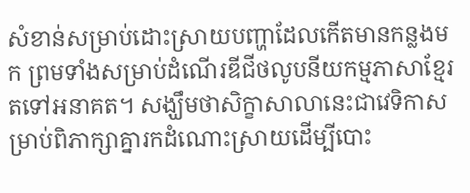សំខាន់សម្រាប់ដោះស្រាយបញ្ហាដែលកើតមានកន្លងមក ព្រមទាំងសម្រាប់ដំណើរឌីជីថលូបនីយកម្មភាសាខ្មែរតទៅអនាគត។ សង្ឃឹមថាសិក្ខាសាលានេះជាវេទិកាសម្រាប់ពិភាក្សាគ្នារកដំណោះស្រាយដើម្បីបោះ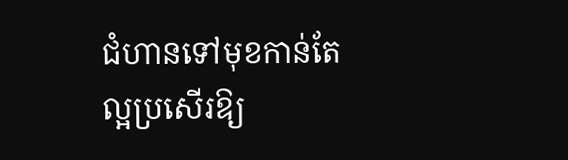ជំហានទៅមុខកាន់តែល្អប្រសើរឱ្យ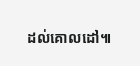ដល់គោលដៅ៕